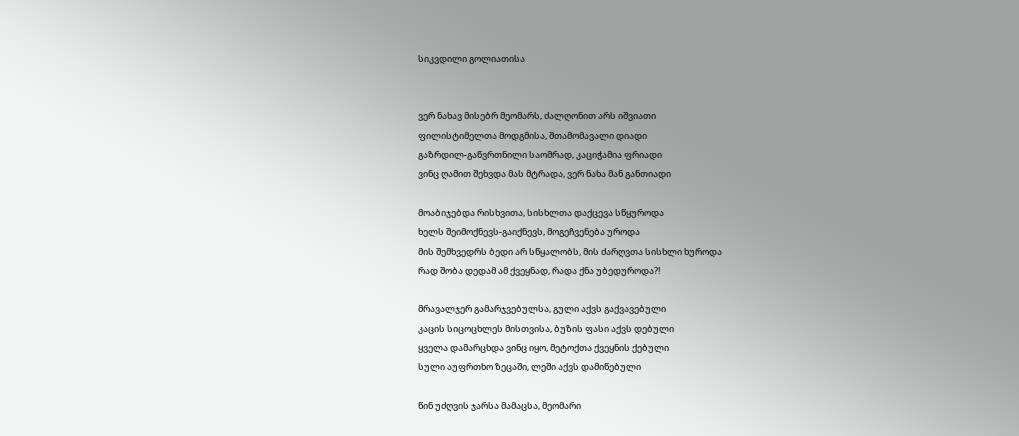სიკვდილი გოლიათისა


ვერ ნახავ მისებრ მეომარს, ძალღონით არს იშვიათი
ფილისტიმელთა მოდგმისა, შთამომავალი დიადი
გაზრდილ-გაწვრთნილი საომრად, კაციჭამია ფრიადი
ვინც ღამით შეხვდა მას მტრადა, ვერ ნახა მან განთიადი

მოაბიჯებდა რისხვითა, სისხლთა დაქცევა სწყუროდა
ხელს შეიმოქნევს-გაიქნევს, მოგეჩვენება უროდა
მის შემხვედრს ბედი არ სწყალობს, მის ძარღვთა სისხლი ხუროდა
რად შობა დედამ ამ ქვეყნად, რადა ქნა უბედუროდა?!

მრავალჯერ გამარჯვებულსა, გული აქვს გაქვავებული
კაცის სიცოცხლეს მისთვისა, ბუზის ფასი აქვს დებული
ყველა დამარცხდა ვინც იყო, მეტოქთა ქვეყნის ქებული
სული აუფრთხო ზეცაში, ლეში აქვს დამიწებული

წინ უძღვის ჯარსა მამაცსა, მეომარი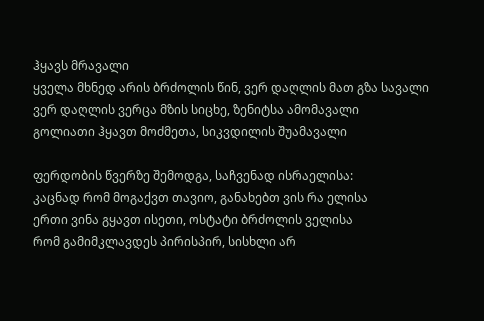ჰყავს მრავალი
ყველა მხნედ არის ბრძოლის წინ, ვერ დაღლის მათ გზა სავალი
ვერ დაღლის ვერცა მზის სიცხე, ზენიტსა ამომავალი
გოლიათი ჰყავთ მოძმეთა, სიკვდილის შუამავალი

ფერდობის წვერზე შემოდგა, საჩვენად ისრაელისა:
კაცნად რომ მოგაქვთ თავიო, განახებთ ვის რა ელისა
ერთი ვინა გყავთ ისეთი, ოსტატი ბრძოლის ველისა
რომ გამიმკლავდეს პირისპირ, სისხლი არ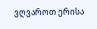ვღვაროთ ერისა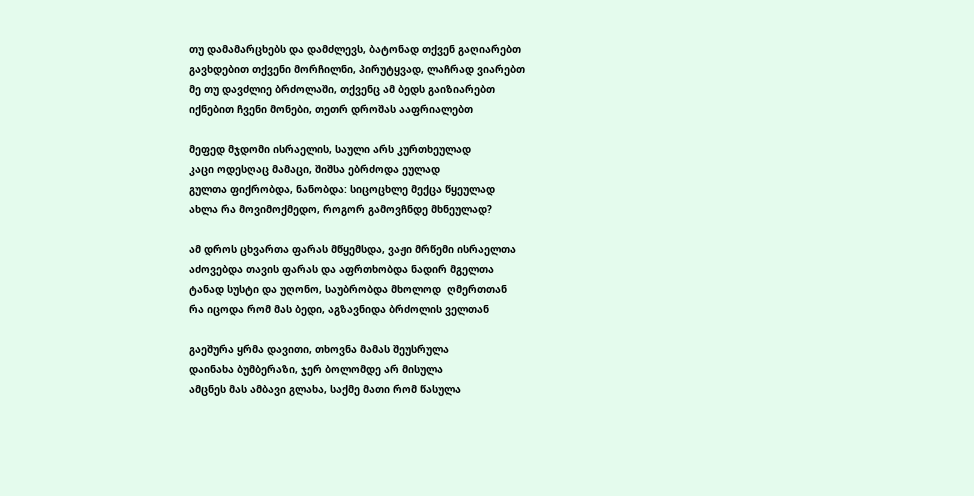თუ დამამარცხებს და დამძლევს, ბატონად თქვენ გაღიარებთ
გავხდებით თქვენი მორჩილნი, პირუტყვად, ლაჩრად ვიარებთ
მე თუ დავძლიე ბრძოლაში, თქვენც ამ ბედს გაიზიარებთ
იქნებით ჩვენი მონები, თეთრ დროშას ააფრიალებთ

მეფედ მჯდომი ისრაელის, საული არს კურთხეულად
კაცი ოდესღაც მამაცი, შიშსა ებრძოდა ეულად
გულთა ფიქრობდა, ნანობდა: სიცოცხლე მექცა წყეულად
ახლა რა მოვიმოქმედო, როგორ გამოვჩნდე მხნეულად?

ამ დროს ცხვართა ფარას მწყემსდა, ვაჟი მრწემი ისრაელთა
აძოვებდა თავის ფარას და აფრთხობდა ნადირ მგელთა
ტანად სუსტი და უღონო, საუბრობდა მხოლოდ  ღმერთთან
რა იცოდა რომ მას ბედი, აგზავნიდა ბრძოლის ველთან

გაეშურა ყრმა დავითი, თხოვნა მამას შეუსრულა
დაინახა ბუმბერაზი, ჯერ ბოლომდე არ მისულა
ამცნეს მას ამბავი გლახა, საქმე მათი რომ წასულა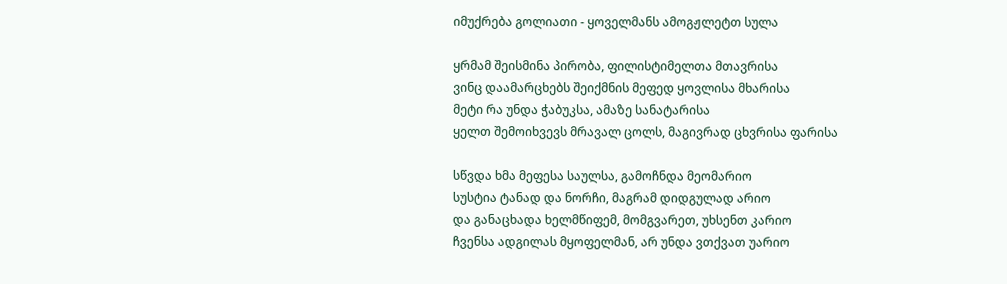იმუქრება გოლიათი - ყოველმანს ამოგჟლეტთ სულა

ყრმამ შეისმინა პირობა, ფილისტიმელთა მთავრისა
ვინც დაამარცხებს შეიქმნის მეფედ ყოვლისა მხარისა
მეტი რა უნდა ჭაბუკსა, ამაზე სანატარისა
ყელთ შემოიხვევს მრავალ ცოლს, მაგივრად ცხვრისა ფარისა

სწვდა ხმა მეფესა საულსა, გამოჩნდა მეომარიო
სუსტია ტანად და ნორჩი, მაგრამ დიდგულად არიო
და განაცხადა ხელმწიფემ, მომგვარეთ, უხსენთ კარიო
ჩვენსა ადგილას მყოფელმან, არ უნდა ვთქვათ უარიო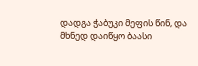დადგა ჭაბუკი მეფის წინ, და მხნედ დაიწყო ბაასი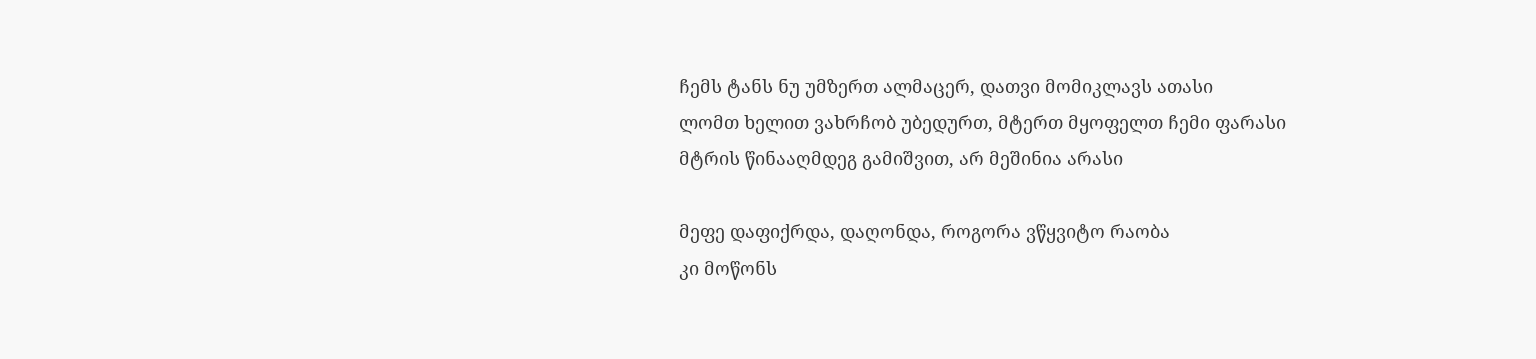ჩემს ტანს ნუ უმზერთ ალმაცერ, დათვი მომიკლავს ათასი
ლომთ ხელით ვახრჩობ უბედურთ, მტერთ მყოფელთ ჩემი ფარასი
მტრის წინააღმდეგ გამიშვით, არ მეშინია არასი

მეფე დაფიქრდა, დაღონდა, როგორა ვწყვიტო რაობა
კი მოწონს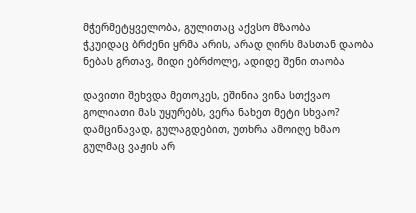მჭერმეტყველობა, გულითაც აქვსო მზაობა
ჭკუიდაც ბრძენი ყრმა არის, არად ღირს მასთან დაობა
ნებას გრთავ, მიდი ებრძოლე, ადიდე შენი თაობა

დავითი შეხვდა მეთოკეს, ეშინია ვინა სთქვაო
გოლიათი მას უყურებს, ვერა ნახეთ მეტი სხვაო?
დამცინავად, გულაგდებით, უთხრა ამოიღე ხმაო
გულმაც ვაჟის არ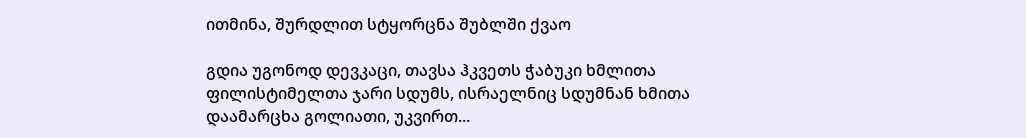ითმინა, შურდლით სტყორცნა შუბლში ქვაო

გდია უგონოდ დევკაცი, თავსა ჰკვეთს ჭაბუკი ხმლითა
ფილისტიმელთა ჯარი სდუმს, ისრაელნიც სდუმნან ხმითა
დაამარცხა გოლიათი, უკვირთ...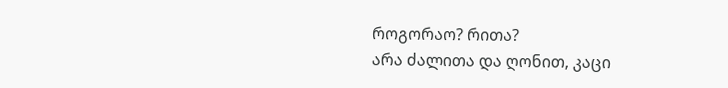როგორაო? რითა?
არა ძალითა და ღონით, კაცი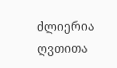ძლიერია ღვთითა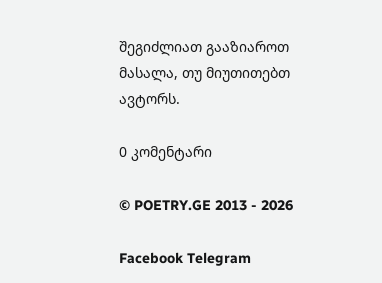შეგიძლიათ გააზიაროთ მასალა, თუ მიუთითებთ ავტორს.

0 კომენტარი

© POETRY.GE 2013 - 2026

Facebook Telegram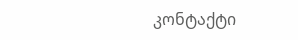კონტაქტი